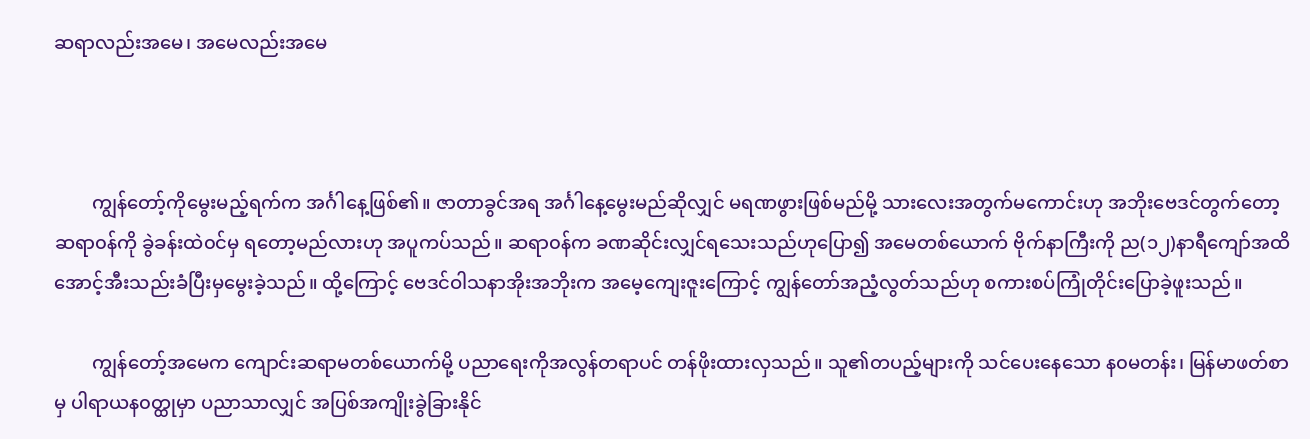ဆရာလည်းအမေ၊ အမေလည်းအမေ



        ကျွန်တော့်ကိုမွေးမည့်ရက်က အင်္ဂါနေ့ဖြစ်၏။ ဇာတာခွင်အရ အင်္ဂါနေ့မွေးမည်ဆိုလျှင် မရဏဖွားဖြစ်မည်မို့ သားလေးအတွက်မကောင်းဟု အဘိုးဗေဒင်တွက်တော့ ဆရာ၀န်ကို ခွဲခန်းထဲ၀င်မှ ရတော့မည်လားဟု အပူကပ်သည်။ ဆရာ၀န်က ခဏဆိုင်းလျှင်ရသေးသည်ဟုပြော၍ အမေတစ်ယောက် ဗိုက်နာကြီးကို ည(၁၂)နာရီကျော်အထိ အောင့်အီးသည်းခံပြီးမှမွေးခဲ့သည်။ ထို့ကြောင့် ဗေဒင်ဝါသနာအိုးအဘိုးက အမေ့ကျေးဇူးကြောင့် ကျွန်တော်အညံ့လွတ်သည်ဟု စကားစပ်ကြုံတိုင်းပြောခဲ့ဖူးသည်။

        ကျွန်တော့်အမေက ကျောင်းဆရာမတစ်ယောက်မို့ ပညာရေးကိုအလွန်တရာပင် တန်ဖိုးထားလှသည်။ သူ၏တပည့်များကို သင်ပေးနေသော န၀မတန်း၊ မြန်မာဖတ်စာမှ ပါရာယန၀တ္ထုမှာ ပညာသာလျှင် အပြစ်အကျိုးခွဲခြားနိုင်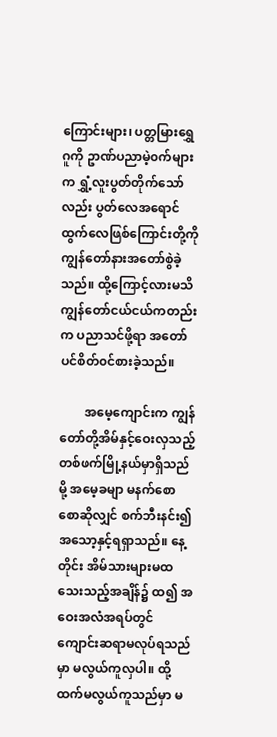ကြောင်းများ၊ ပတ္တမြားရွှေဂူကို ဥာဏ်ပညာမဲ့၀က်များက ရွှံ့လူးပွတ်တိုက်သော်လည်း ပွတ်လေအရောင်ထွက်လေဖြစ်ကြောင်းတို့ကို ကျွန်တော်နားအတော်စွဲခဲ့သည်။ ထို့ကြောင့်လားမသိ ကျွန်တော်ငယ်ငယ်ကတည်းက ပညာသင်ဖို့ရာ အတော်ပင်စိတ်၀င်စားခဲ့သည်။

        အမေ့ကျောင်းက ကျွန်တော်တို့အိမ်နှင့်ဝေးလှသည့် တစ်ဖက်မြို့နယ်မှာရှိသည်မို့ အမေ့ခမျာ မနက်စောစောဆိုလျှင် စက်ဘီးနင်း၍ အသော့နှင့်ရရှာသည်။ နေ့တိုင်း အိမ်သားများမထသေးသည့်အချိန်၌ ထ၍ အဝေးအလံအရပ်တွင် ကျောင်းဆရာမလုပ်ရသည်မှာ မလွယ်ကူလှပါ။ ထို့ထက်မလွယ်ကူသည်မှာ မ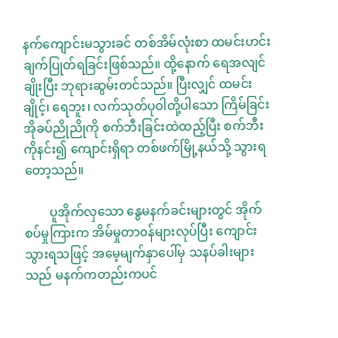နက်ကျောင်းမသွားခင် တစ်အိမ်လုံးစာ ထမင်းဟင်းချက်ပြုတ်ရခြင်းဖြစ်သည်။ ထို့နောက် ရေအလျင်ချိုးပြီး ဘုရားဆွမ်းတင်သည်။ ပြီးလျှင် ထမင်းချိုင့်၊ ရေဘူး၊ လက်သုတ်ပုဝါတို့ပါသော ကြိမ်ခြင်းအိုခပ်ညိုညိုကို စက်ဘီးခြင်းထဲထည့်ပြီး စက်ဘီးကိုနင်း၍ ကျောင်းရှိရာ တစ်ဖက်မြို့နယ်သို့ သွားရတော့သည်။

        ပူအိုက်လှသော နွေမနက်ခင်းများတွင် အိုက်စပ်မှုကြားက အိမ်မှုတာ၀န်များလုပ်ပြီး ကျောင်းသွားရသဖြင့် အမေ့မျက်နှာပေါ်မှ သနပ်ခါးများသည် မနက်ကတည်းကပင်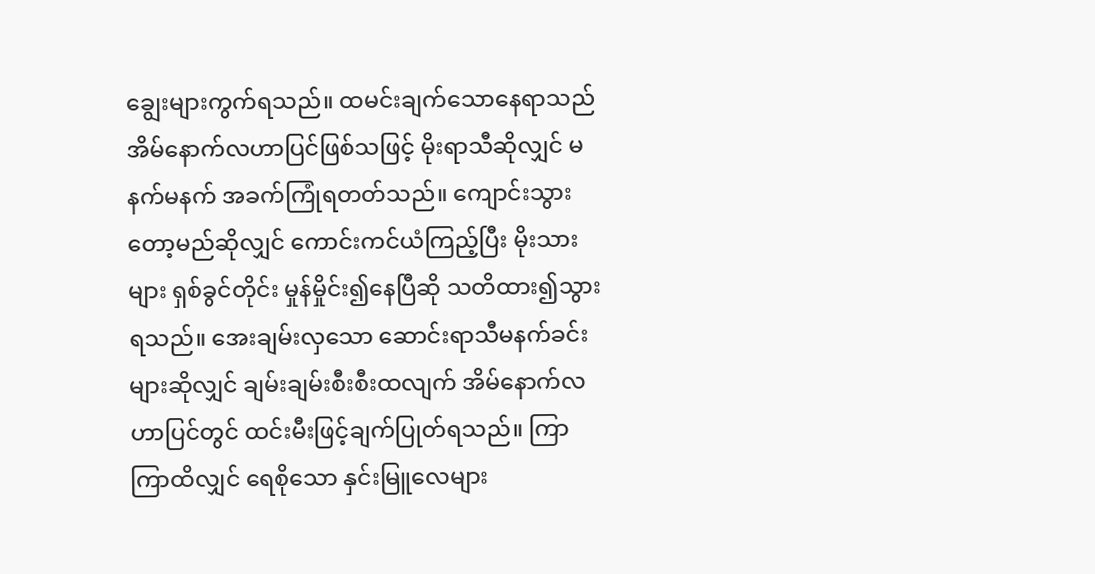ချွေးများကွက်ရသည်။ ထမင်းချက်သောနေရာသည် အိမ်နောက်လဟာပြင်ဖြစ်သဖြင့် မိုးရာသီဆိုလျှင် မနက်မနက် အခက်ကြုံရတတ်သည်။ ကျောင်းသွားတော့မည်ဆိုလျှင် ကောင်းကင်ယံကြည့်ပြီး မိုးသားများ ရှစ်ခွင်တိုင်း မှုန်မှိုင်း၍နေပြီဆို သတိထား၍သွားရသည်။ အေးချမ်းလှသော ဆောင်းရာသီမနက်ခင်းများဆိုလျှင် ချမ်းချမ်းစီးစီးထလျက် အိမ်နောက်လဟာပြင်တွင် ထင်းမီးဖြင့်ချက်ပြုတ်ရသည်။ ကြာကြာထိလျှင် ရေစိုသော နှင်းမြူလေများ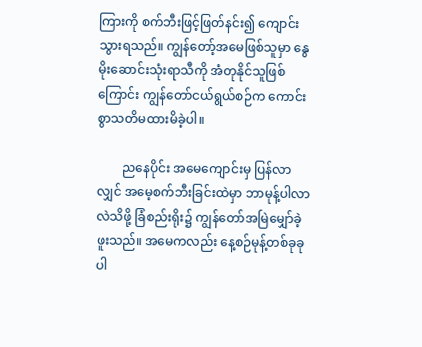ကြားကို စက်ဘီးဖြင့်ဖြတ်နင်း၍ ကျောင်းသွားရသည်။ ကျွန်တော့်အမေဖြစ်သူမှာ နွေမိုးဆောင်းသုံးရာသီကို အံတုနိုင်သူဖြစ်ကြောင်း ကျွန်တော်ငယ်ရွယ်စဉ်က ကောင်းစွာသတိမထားမိခဲ့ပါ။

        ညနေပိုင်း အမေကျောင်းမှ ပြန်လာလျှင် အမေ့စက်ဘီးခြင်းထဲမှာ ဘာမုန့်ပါလာလဲသိဖို့ ခြံစည်းရိုး၌ ကျွန်တော်အမြဲမျှော်ခဲ့ဖူးသည်။ အမေကလည်း နေ့စဉ်မုန့်တစ်ခုခုပါ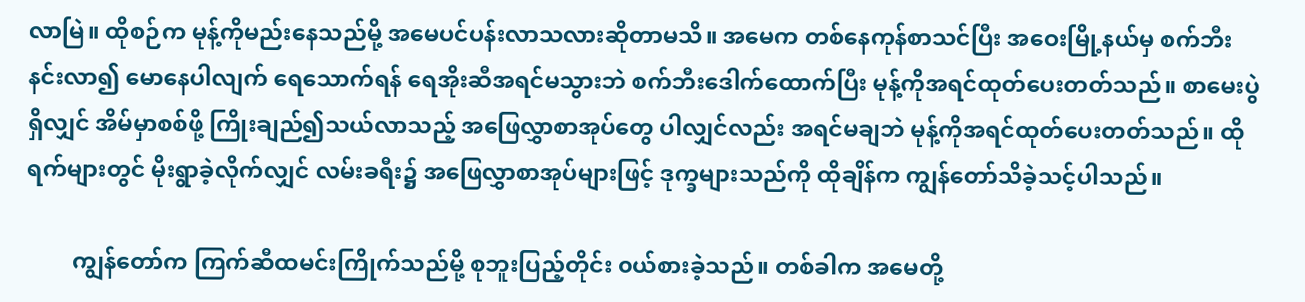လာမြဲ။ ထိုစဉ်က မုန့်ကိုမည်းနေသည်မို့ အမေပင်ပန်းလာသလားဆိုတာမသိ။ အမေက တစ်နေကုန်စာသင်ပြီး အဝေးမြို့နယ်မှ စက်ဘီးနင်းလာ၍ မောနေပါလျက် ရေသောက်ရန် ရေအိုးဆီအရင်မသွားဘဲ စက်ဘီးဒေါက်ထောက်ပြီး မုန့်ကိုအရင်ထုတ်ပေးတတ်သည်။ စာမေးပွဲရှိလျှင် အိမ်မှာစစ်ဖို့ ကြိုးချည်၍သယ်လာသည့် အဖြေလွှာစာအုပ်တွေ ပါလျှင်လည်း အရင်မချဘဲ မုန့်ကိုအရင်ထုတ်ပေးတတ်သည်။ ထိုရက်များတွင် မိုးရွာခဲ့လိုက်လျှင် လမ်းခရီး၌ အဖြေလွှာစာအုပ်များဖြင့် ဒုက္ခများသည်ကို ထိုချိန်က ကျွန်တော်သိခဲ့သင့်ပါသည်။

        ကျွန်တော်က ကြက်ဆီထမင်းကြိုက်သည်မို့ စုဘူးပြည့်တိုင်း ၀ယ်စားခဲ့သည်။ တစ်ခါက အမေတို့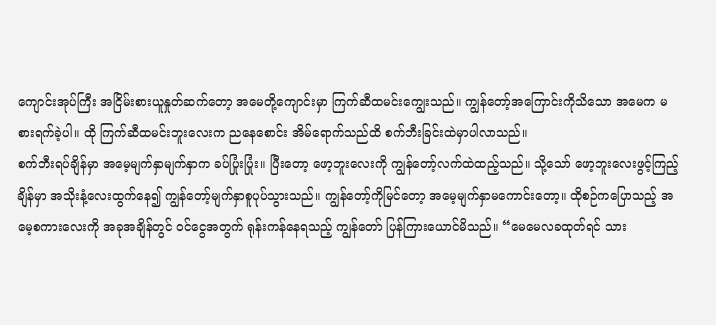ကျောင်းအုပ်ကြီး အငြိမ်းစားယူနှုတ်ဆက်တော့ အမေတို့ကျောင်းမှာ ကြက်ဆီထမင်းကျွေးသည်။ ကျွန်တော့်အကြောင်းကိုသိသော အမေက မစားရက်ခဲ့ပါ။ ထို ကြက်ဆီထမင်းဘူးလေးက ညနေစောင်း အိမ်ရောက်သည်ထိ စက်ဘီးခြင်းထဲမှာပါလာသည်။
စက်ဘီးရပ်ချိန်မှာ အမေ့မျက်နှာမျက်နှာက ခပ်ပြုံးပြုံး။ ပြီးတော့ ဖော့ဘူးလေးကို ကျွန်တော့်လက်ထဲထည့်သည်။ သို့သော် ဖော့ဘူးလေးဖွင့်ကြည့်ချိန်မှာ အသိုးနံ့လေးထွက်နေ၍ ကျွန်တော့်မျက်နှာစူပုပ်သွားသည်။ ကျွန်တော့်ကိုမြင်တော့ အမေ့မျက်နှာမကောင်းတော့။ ထိုစဉ်ကပြောသည့် အမေ့စကားလေးကို အခုအချိန်တွင် ၀င်ငွေအတွက် ရုန်းကန်နေရသည့် ကျွန်တော် ပြန်ကြားယောင်မိသည်။ “မေမေလခထုတ်ရင် သား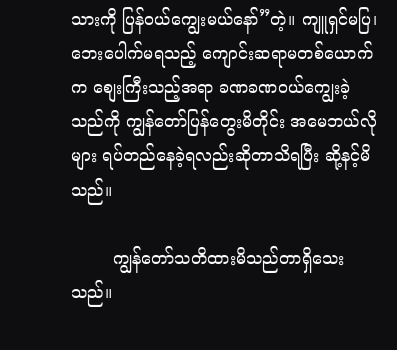သားကို ပြန်၀ယ်ကျွေးမယ်နော်”တဲ့။ ကျူရှင်မပြ၊ ဘေးပေါက်မရသည့် ကျောင်းဆရာမတစ်ယောက်က စျေးကြီးသည့်အရာ ခဏခဏ၀ယ်ကျွေးခဲ့သည်ကို ကျွန်တော်ပြန်တွေးမိတိုင်း အမေဘယ်လိုများ ရပ်တည်နေခဲ့ရလည်းဆိုတာသိရပြီး ဆို့နင့်မိသည်။

        ကျွန်တော်သတိထားမိသည်တာရှိသေးသည်။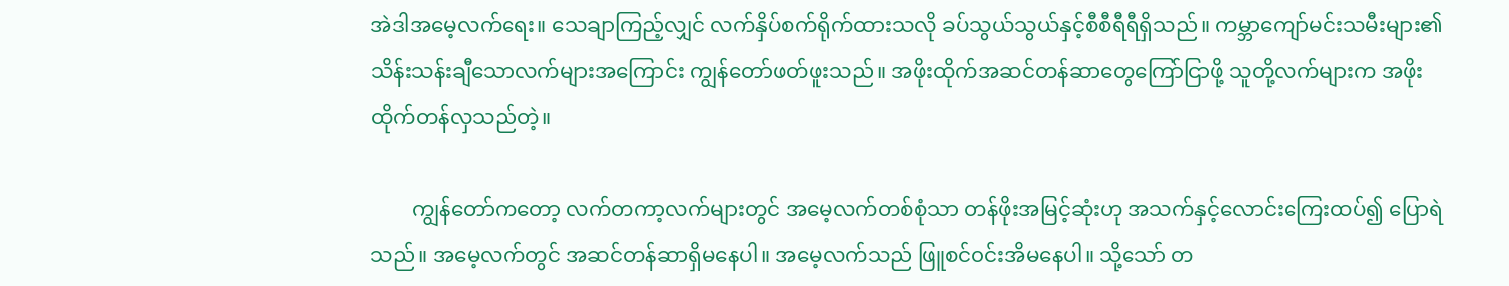အဲဒါအမေ့လက်ရေး။ သေချာကြည့်လျှင် လက်နှိပ်စက်ရိုက်ထားသလို ခပ်သွယ်သွယ်နှင့်စီစီရီရီရှိသည်။ ကမ္ဘာကျော်မင်းသမီးများ၏ သိန်းသန်းချီသောလက်များအကြောင်း ကျွန်တော်ဖတ်ဖူးသည်။ အဖိုးထိုက်အဆင်တန်ဆာတွေကြော်ငြာဖို့ သူတို့လက်များက အဖိုးထိုက်တန်လှသည်တဲ့။

        ကျွန်တော်ကတော့ လက်တကာ့လက်များတွင် အမေ့လက်တစ်စုံသာ တန်ဖိုးအမြင့်ဆုံးဟု အသက်နှင့်လောင်းကြေးထပ်၍ ပြောရဲသည်။ အမေ့လက်တွင် အဆင်တန်ဆာရှိမနေပါ။ အမေ့လက်သည် ဖြူစင်၀င်းအိမနေပါ။ သို့သော် တ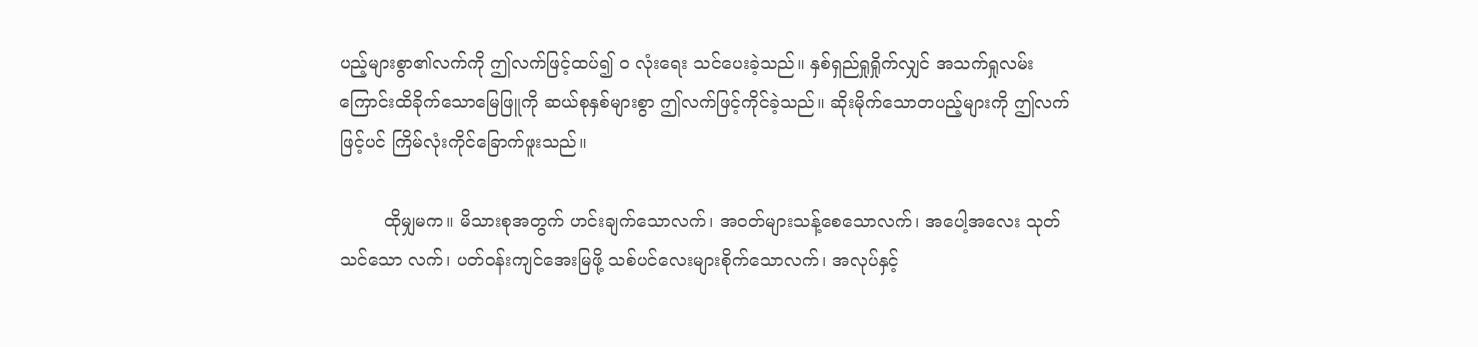ပည့်များစွာ၏လက်ကို ဤလက်ဖြင့်ထပ်၍ ၀ လုံးရေး သင်ပေးခဲ့သည်။ နှစ်ရှည်ရှုရှိုက်လျှင် အသက်ရှုလမ်းကြောင်းထိခိုက်သောမြေဖြူကို ဆယ်စုနှစ်များစွာ ဤလက်ဖြင့်ကိုင်ခဲ့သည်။ ဆိုးမိုက်သောတပည့်များကို ဤလက်ဖြင့်ပင် ကြိမ်လုံးကိုင်ခြောက်ဖူးသည်။

        ထိုမျှမက။ မိသားစုအတွက် ဟင်းချက်သောလက်၊ အ၀တ်များသန့်စေသောလက်၊ အပေါ့အလေး သုတ်သင်သော လက်၊ ပတ်၀န်းကျင်အေးမြဖို့ သစ်ပင်လေးများစိုက်သောလက်၊ အလုပ်နှင့်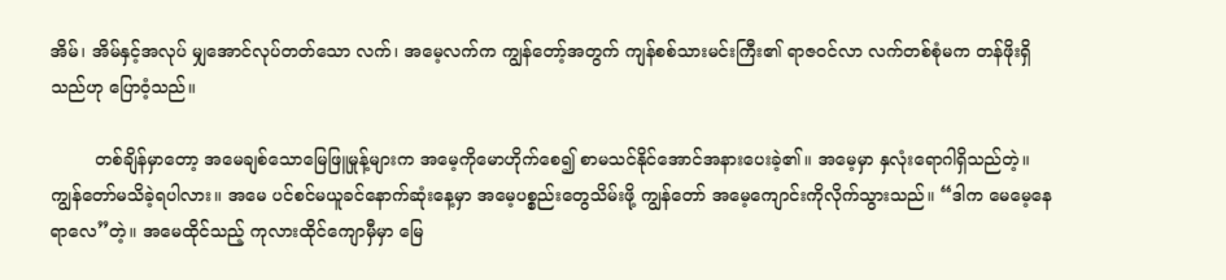အိမ်၊ အိမ်နှင့်အလုပ် မျှအောင်လုပ်တတ်သော လက်၊ အမေ့လက်က ကျွန်တော့်အတွက် ကျန်စစ်သားမင်းကြီး၏ ရာဇ၀င်လာ လက်တစ်စုံမက တန်ဖိုးရှိသည်ဟု ပြောဝံ့သည်။

        တစ်ချိန်မှာတော့ အမေချစ်သောမြေဖြူမှုန့်များက အမေ့ကိုမောဟိုက်စေ၍ စာမသင်နိုင်အောင်အနားပေးခဲ့၏။ အမေ့မှာ နှလုံးရောဂါရှိသည်တဲ့။ ကျွန်တော်မသိခဲ့ရပါလား။ အမေ ပင်စင်မယူခင်နောက်ဆုံးနေ့မှာ အမေ့ပစ္စည်းတွေသိမ်းဖို့ ကျွန်တော် အမေ့ကျောင်းကိုလိုက်သွားသည်။ “ဒါက မေမေ့နေရာလေ”တဲ့။ အမေထိုင်သည့် ကုလားထိုင်ကျောမှီမှာ မြေ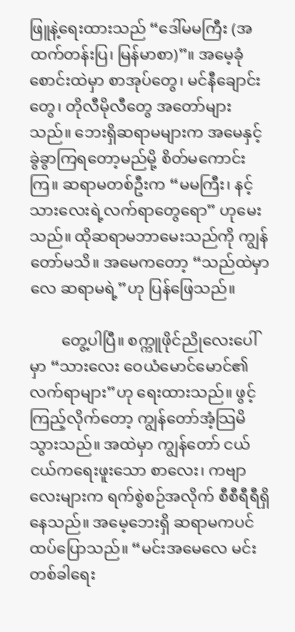ဖြူနဲ့ရေးထားသည် “ဒေါ်မမကြီး (အထက်တန်းပြ၊ မြန်မာစာ)”။ အမေ့ခုံစောင်းထဲမှာ စာအုပ်တွေ၊ မင်နီချောင်းတွေ၊ တိုလီမိုလီတွေ အတော်များသည်။ ဘေးရှိဆရာမများက အမေနှင့် ခွဲခွာကြရတော့မည်မို့ စိတ်မကောင်းကြ။ ဆရာမတစ်ဦးက “မမကြီး၊ နင့်သားလေးရဲ့လက်ရာတွေရော” ဟုမေးသည်။ ထိုဆရာမဘာမေးသည်ကို ကျွန်တော်မသိ။ အမေကတော့ “သည်ထဲမှာလေ ဆရာမရဲ့”ဟု ပြန်ဖြေသည်။

        တွေ့ပါပြီ။ စက္ကူဖိုင်ညိုလေးပေါ်မှာ “သားလေး ဝေယံမောင်မောင်၏ လက်ရာများ”ဟု ရေးထားသည်။ ဖွင့်ကြည့်လိုက်တော့ ကျွန်တော်အံ့သြမိသွားသည်။ အထဲမှာ ကျွန်တော် ငယ်ငယ်ကရေးဖူးသော စာလေး၊ ကဗျာလေးများက ရက်စွဲစဉ်အလိုက် စီစီရီရီရှိနေသည်။ အမေ့ဘေးရှိ ဆရာမကပင် ထပ်ပြောသည်။ “မင်းအမေလေ မင်းတစ်ခါရေး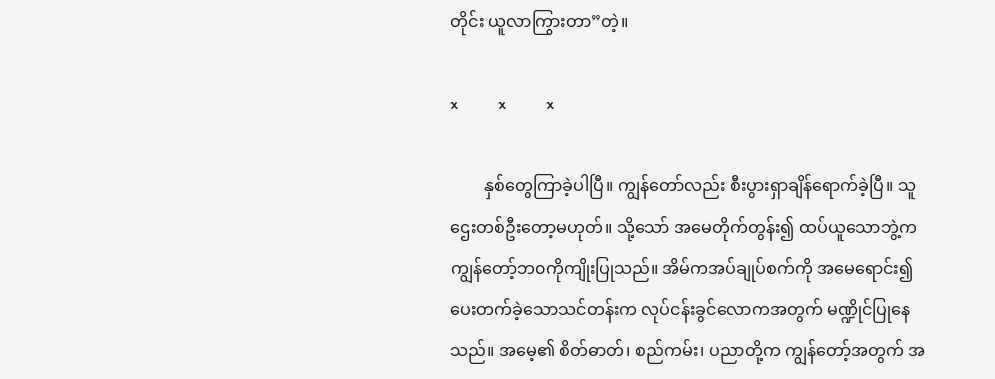တိုင်း ယူလာကြွားတာ”တဲ့။

x          x          x

        နှစ်တွေကြာခဲ့ပါပြီ။ ကျွန်တော်လည်း စီးပွားရှာချိန်ရောက်ခဲ့ပြီ။ သူဌေးတစ်ဦးတော့မဟုတ်။ သို့သော် အမေတိုက်တွန်း၍ ထပ်ယူသောဘွဲ့က ကျွန်တော့်ဘ၀ကိုကျိုးပြုသည်။ အိမ်ကအပ်ချုပ်စက်ကို အမေရောင်း၍ ပေးတက်ခဲ့သောသင်တန်းက လုပ်ငန်းခွင်လောကအတွက် မဏ္ဍိုင်ပြုနေသည်။ အမေ့၏ စိတ်ဓာတ်၊ စည်ကမ်း၊ ပညာတို့က ကျွန်တော့်အတွက် အ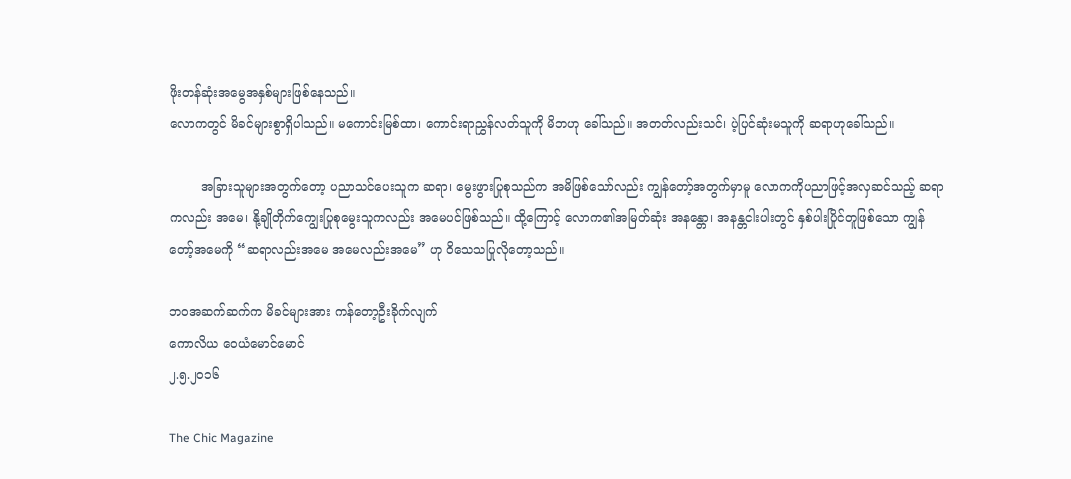ဖိုးတန်ဆုံးအမွေအနှစ်များဖြစ်နေသည်။
လောကတွင် မိခင်များစွာရှိပါသည်။ မကောင်းမြစ်ထာ၊ ကောင်းရာညွှန်လတ်သူကို မိဘဟု ခေါ်သည်။ အတတ်လည်းသင်၊ ပဲ့ပြင်ဆုံးမသူကို ဆရာဟုခေါ်သည်။

        အခြားသူများအတွက်တော့ ပညာသင်ပေးသူက ဆရာ၊ မွေးဖွားပြုစုသည်က အမိဖြစ်သော်လည်း ကျွန်တော့်အတွက်မှာမူ လောကကိုပညာဖြင့်အလှဆင်သည့် ဆရာကလည်း အမေ၊ နို့ချိုတိုက်ကျွေးပြုစုမွေးသူကလည်း အမေပင်ဖြစ်သည်။ ထို့ကြောင့် လောက၏အမြတ်ဆုံး အနန္တော၊ အနန္တငါးပါးတွင် နှစ်ပါးပြိုင်တူဖြစ်သော ကျွန်တော့်အမေကို “ဆရာလည်းအမေ အမေလည်းအမေ” ဟု ဝိသေသပြုလိုတော့သည်။

ဘ၀အဆက်ဆက်က မိခင်များအား ကန်တော့ဦးခိုက်လျက်
ကောလိယ ဝေယံမောင်မောင်
၂.၅.၂၀၁၆

The Chic Magazine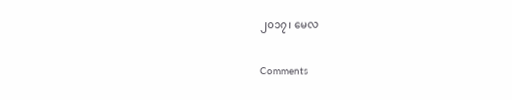၂၀၁၇၊ မေလ

Comments